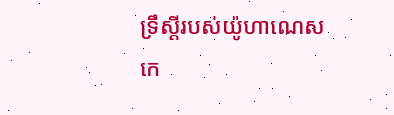ទ្រឹស្តីរបស់យ៉ូហាណេស កេ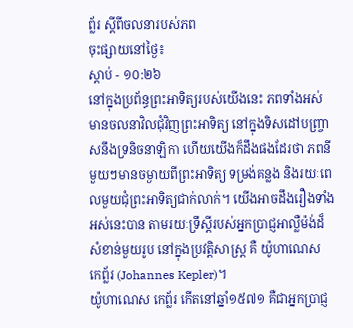ព្ល័រ ស្តីពីចលនារបស់ភព
ចុះផ្សាយនៅថ្ងៃ៖
ស្តាប់ - ១០:២៦
នៅក្នុងប្រព័ន្ធព្រះអាទិត្យរបស់យើងនេះ ភពទាំងអស់មានចលនាវិលជុំវិញព្រះអាទិត្យ នៅក្នុងទិសដៅបញ្ច្រាសនឹងទ្រនិចនាឡិកា ហើយយើងក៏ដឹងផងដែរថា ភពនីមួយៗមានចម្ងាយពីព្រះអាទិត្យ ទម្រង់គន្លង និងរយៈពេលមួយជុំព្រះអាទិត្យជាក់លាក់។ យើងអាចដឹងរឿងទាំងអស់នេះបាន តាមរយៈទ្រឹស្តីរបស់អ្នកប្រាជ្ញអាល្លឺម៉ង់ដ៏សំខាន់មួយរូប នៅក្នុងប្រវត្តិសាស្រ្ត គឺ យ៉ូហាណេស កេព្ល័រ (Johannes Kepler)។
យ៉ូហាណេស កេព្ល័រ កើតនៅឆ្នាំ១៥៧១ គឺជាអ្នកប្រាជ្ញ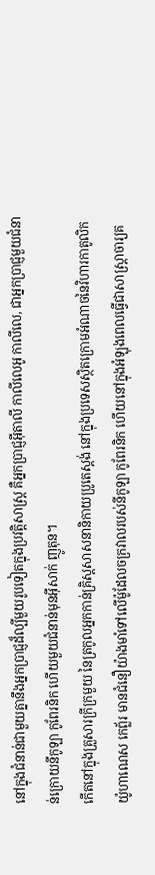នៅក្នុងជំនាន់ជាមួយគ្នានឹងអ្នកប្រាជ្ញដ៏ល្បីមួយរូបទៀតក្នុងប្រវត្តិសាស្រ្ត គឺអ្នកប្រាជ្ញអ៊ីតាលី កាលីលេអូ កាលីលេ, ជាអ្នកប្រាជ្ញមួយជំនាន់ក្រោយនីកូឡា កូពែរនិក ហើយមួយជំនាន់មុនអ៊ីសាក់ ញូតុន។
កើតនៅក្នុងគ្រួសារក្រីក្រមួយ នៃត្រកូលអ្នកកាន់គ្រិស្តសាសនានិកាយប្រូតេស្តង់ នៅក្នុងប្រទេសស្ថិតក្រោមអំណាចនៃវិហារកាតូលិក យ៉ូហាណេស កេព្ល័រ មានជំនឿយ៉ាងមាំទៅលើម៉ូដែលចក្រវាលរបស់នីកូឡា កូពែរនិក ហើយនៅក្នុងអំឡុងពេលធ្វើជាសាស្រ្តាចារ្យគ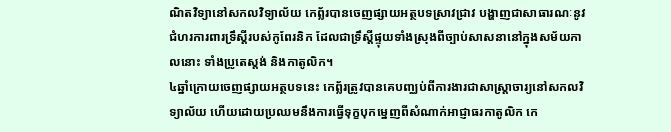ណិតវិទ្យានៅសកលវិទ្យាល័យ កេព្ល័របានចេញផ្សាយអត្ថបទស្រាវជ្រាវ បង្ហាញជាសាធារណៈនូវជំហរការពារទ្រឹស្តីរបស់កូពែរនិក ដែលជាទ្រឹស្តីផ្ទុយទាំងស្រុងពីច្បាប់សាសនានៅក្នុងសម័យកាលនោះ ទាំងប្រូតេស្តង់ និងកាតូលិក។
៤ឆ្នាំក្រោយចេញផ្សាយអត្ថបទនេះ កេព្ល័រត្រូវបានគេបញ្ឈប់ពីការងារជាសាស្រ្តាចារ្យនៅសកលវិទ្យាល័យ ហើយដោយប្រឈមនឹងការធ្វើទុក្ខបុកម្នេញពីសំណាក់អាជ្ញាធរកាតូលិក កេ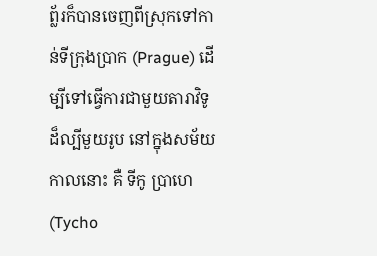ព្ល័រក៏បានចេញពីស្រុកទៅកាន់ទីក្រុងប្រាក (Prague) ដើម្បីទៅធ្វើការជាមួយតារាវិទូដ៏ល្បីមួយរូប នៅក្នុងសម័យកាលនោះ គឺ ទីកូ ប្រាហេ (Tycho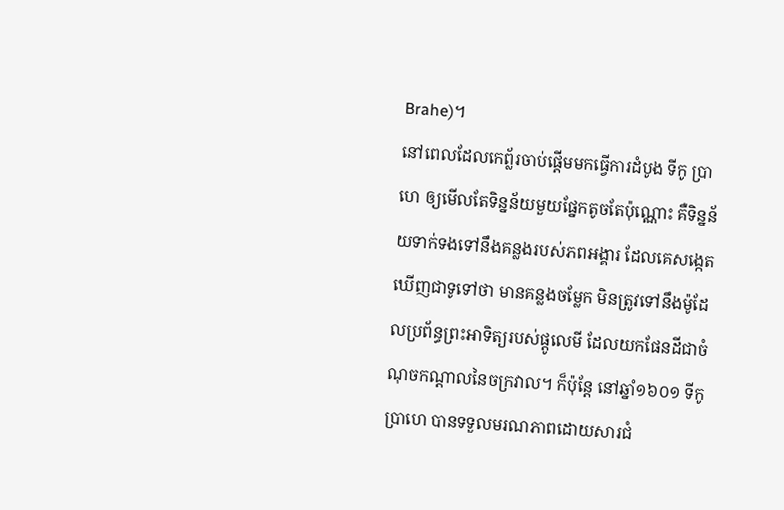Brahe)។
នៅពេលដែលកេព្ល័រចាប់ផ្តើមមកធ្វើការដំបូង ទីកូ ប្រាហេ ឲ្យមើលតែទិន្នន័យមួយផ្នែកតូចតែប៉ុណ្ណោះ គឺទិន្នន័យទាក់ទងទៅនឹងគន្លងរបស់ភពអង្គារ ដែលគេសង្កេតឃើញជាទូទៅថា មានគន្លងចម្លែក មិនត្រូវទៅនឹងម៉ូដែលប្រព័ន្ធព្រះអាទិត្យរបស់ផ្តូលេមី ដែលយកផែនដីជាចំណុចកណ្តាលនៃចក្រវាល។ ក៏ប៉ុន្តែ នៅឆ្នាំ១៦០១ ទីកូ ប្រាហេ បានទទួលមរណភាពដោយសារជំ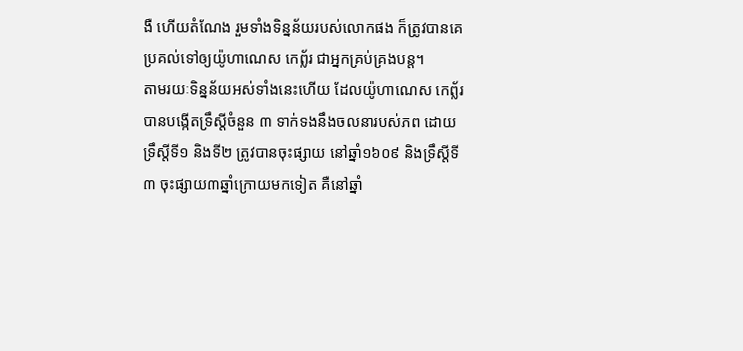ងឺ ហើយតំណែង រួមទាំងទិន្នន័យរបស់លោកផង ក៏ត្រូវបានគេប្រគល់ទៅឲ្យយ៉ូហាណេស កេព្ល័រ ជាអ្នកគ្រប់គ្រងបន្ត។
តាមរយៈទិន្នន័យអស់ទាំងនេះហើយ ដែលយ៉ូហាណេស កេព្ល័រ បានបង្កើតទ្រឹស្តីចំនួន ៣ ទាក់ទងនឹងចលនារបស់ភព ដោយទ្រឹស្តីទី១ និងទី២ ត្រូវបានចុះផ្សាយ នៅឆ្នាំ១៦០៩ និងទ្រឹស្តីទី៣ ចុះផ្សាយ៣ឆ្នាំក្រោយមកទៀត គឺនៅឆ្នាំ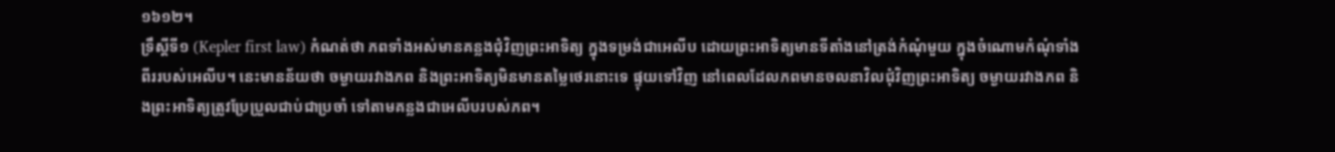១៦១២។
ទ្រឹស្តីទី១ (Kepler first law) កំណត់ថា ភពទាំងអស់មានគន្លងជុំវិញព្រះអាទិត្យ ក្នុងទម្រង់ជាអេលីប ដោយព្រះអាទិត្យមានទីតាំងនៅត្រង់កំណុំមួយ ក្នុងចំណោមកំណុំទាំងពីររបស់អេលីប។ នេះមានន័យថា ចម្ងាយរវាងភព និងព្រះអាទិត្យមិនមានតម្លៃថេរនោះទេ ផ្ទុយទៅវិញ នៅពេលដែលភពមានចលនាវិលជុំវិញព្រះអាទិត្យ ចម្ងាយរវាងភព និងព្រះអាទិត្យត្រូវប្រែប្រួលជាប់ជាប្រចាំ ទៅតាមគន្លងជាអេលីបរបស់ភព។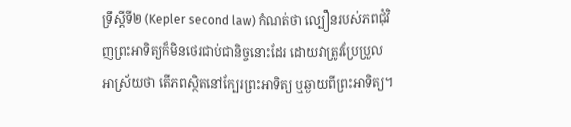ទ្រឹស្តីទី២ (Kepler second law) កំណត់ថា ល្បឿនរបស់ភពជុំវិញព្រះអាទិត្យក៏មិនថេរជាប់ជានិច្ចនោះដែរ ដោយវាត្រូវប្រែប្រួលអាស្រ័យថា តើភពស្ថិតនៅក្បែរព្រះអាទិត្យ ឬឆ្ងាយពីព្រះអាទិត្យ។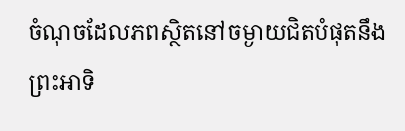ចំណុចដែលភពស្ថិតនៅចម្ងាយជិតបំផុតនឹងព្រះអាទិ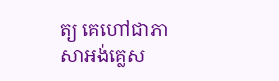ត្យ គេហៅជាភាសាអង់គ្លេស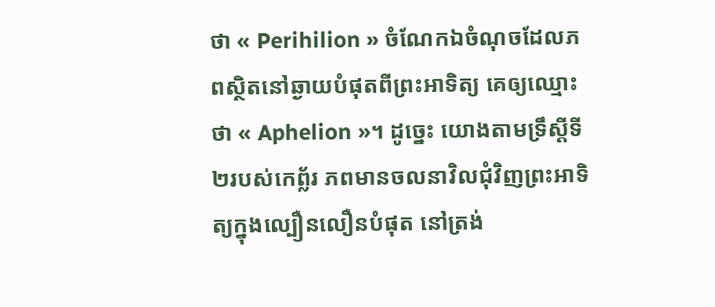ថា « Perihilion » ចំណែកឯចំណុចដែលភពស្ថិតនៅឆ្ងាយបំផុតពីព្រះអាទិត្យ គេឲ្យឈ្មោះថា « Aphelion »។ ដូច្នេះ យោងតាមទ្រឹស្តីទី២របស់កេព្ល័រ ភពមានចលនាវិលជុំវិញព្រះអាទិត្យក្នុងល្បឿនលឿនបំផុត នៅត្រង់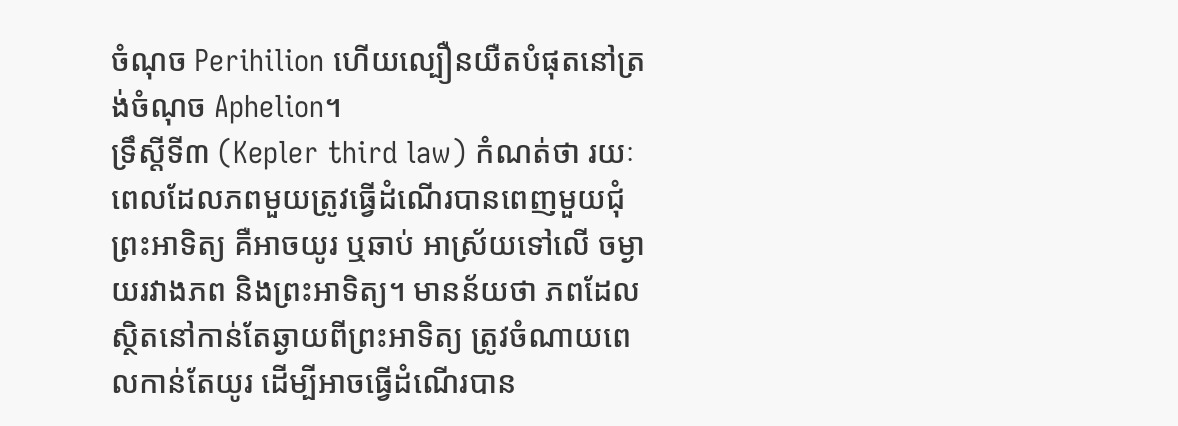ចំណុច Perihilion ហើយល្បឿនយឺតបំផុតនៅត្រង់ចំណុច Aphelion។
ទ្រឹស្តីទី៣ (Kepler third law) កំណត់ថា រយៈពេលដែលភពមួយត្រូវធ្វើដំណើរបានពេញមួយជុំព្រះអាទិត្យ គឺអាចយូរ ឬឆាប់ អាស្រ័យទៅលើ ចម្ងាយរវាងភព និងព្រះអាទិត្យ។ មានន័យថា ភពដែលស្ថិតនៅកាន់តែឆ្ងាយពីព្រះអាទិត្យ ត្រូវចំណាយពេលកាន់តែយូរ ដើម្បីអាចធ្វើដំណើរបាន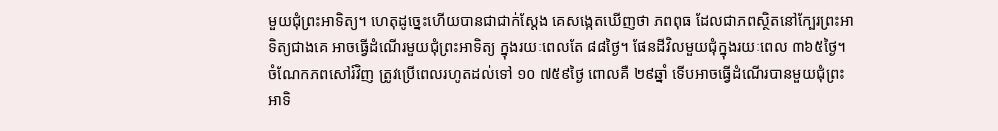មួយជុំព្រះអាទិត្យ។ ហេតុដូច្នេះហើយបានជាជាក់ស្តែង គេសង្កេតឃើញថា ភពពុធ ដែលជាភពស្ថិតនៅក្បែរព្រះអាទិត្យជាងគេ អាចធ្វើដំណើរមួយជុំព្រះអាទិត្យ ក្នុងរយៈពេលតែ ៨៨ថ្ងៃ។ ផែនដីវិលមួយជុំក្នុងរយៈពេល ៣៦៥ថ្ងៃ។ ចំណែកភពសៅរ៍វិញ ត្រូវប្រើពេលរហូតដល់ទៅ ១០ ៧៥៩ថ្ងៃ ពោលគឺ ២៩ឆ្នាំ ទើបអាចធ្វើដំណើរបានមួយជុំព្រះអាទិ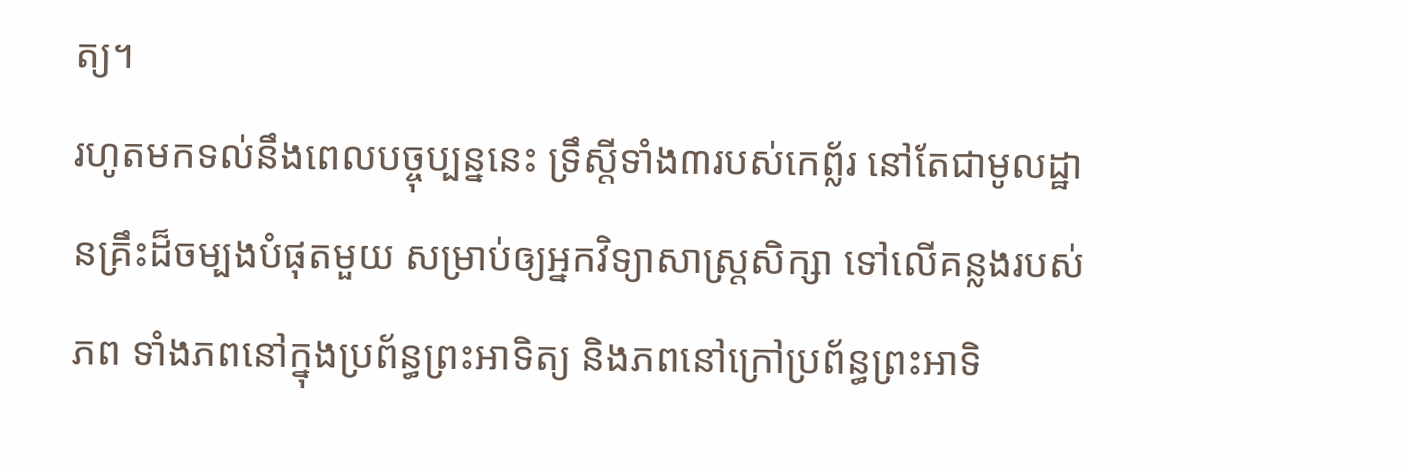ត្យ។
រហូតមកទល់នឹងពេលបច្ចុប្បន្ននេះ ទ្រឹស្តីទាំង៣របស់កេព្ល័រ នៅតែជាមូលដ្ឋានគ្រឹះដ៏ចម្បងបំផុតមួយ សម្រាប់ឲ្យអ្នកវិទ្យាសាស្រ្តសិក្សា ទៅលើគន្លងរបស់ភព ទាំងភពនៅក្នុងប្រព័ន្ធព្រះអាទិត្យ និងភពនៅក្រៅប្រព័ន្ធព្រះអាទិ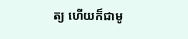ត្យ ហើយក៏ជាមូ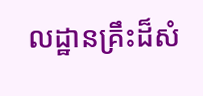លដ្ឋានគ្រឹះដ៏សំ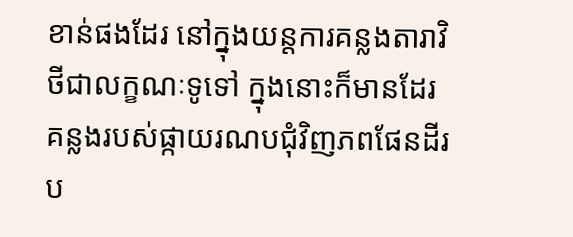ខាន់ផងដែរ នៅក្នុងយន្តការគន្លងតារាវិថីជាលក្ខណៈទូទៅ ក្នុងនោះក៏មានដែរ គន្លងរបស់ផ្កាយរណបជុំវិញភពផែនដីរប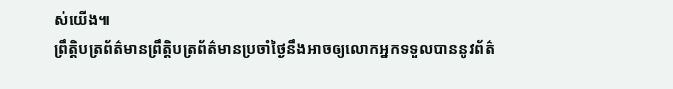ស់យើង៕
ព្រឹត្តិបត្រព័ត៌មានព្រឹត្តិបត្រព័ត៌មានប្រចាំថ្ងៃនឹងអាចឲ្យលោកអ្នកទទួលបាននូវព័ត៌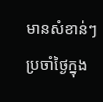មានសំខាន់ៗប្រចាំថ្ងៃក្នុង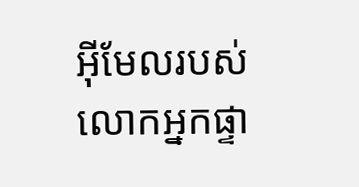អ៊ីមែលរបស់លោកអ្នកផ្ទា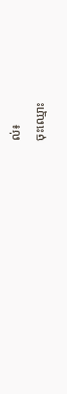ល់៖
ចុះឈ្មោះ